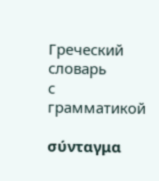Греческий словарь
с грамматикой

σύνταγμα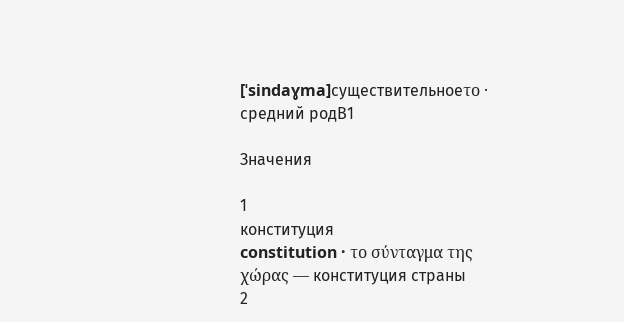[ˈsindaɣma]существительноеτο · средний родB1

Значения

1
конституция
constitution · το σύνταγμα της χώρας — конституция страны
2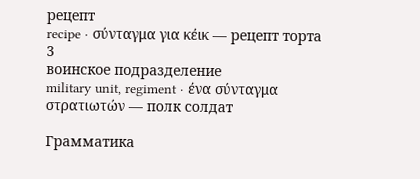рецепт
recipe · σύνταγμα για κέικ — рецепт торта
3
воинское подразделение
military unit, regiment · ένα σύνταγμα στρατιωτών — полк солдат

Грамматика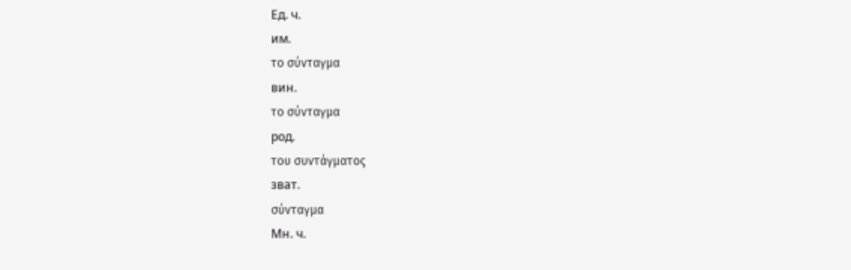Ед. ч.
им.
το σύνταγμα
вин.
το σύνταγμα
род.
του συντάγματος
зват.
σύνταγμα
Мн. ч.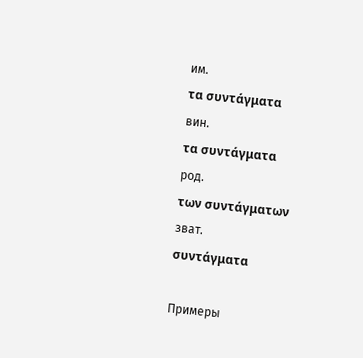им.
τα συντάγματα
вин.
τα συντάγματα
род.
των συντάγματων
зват.
συντάγματα

Примеры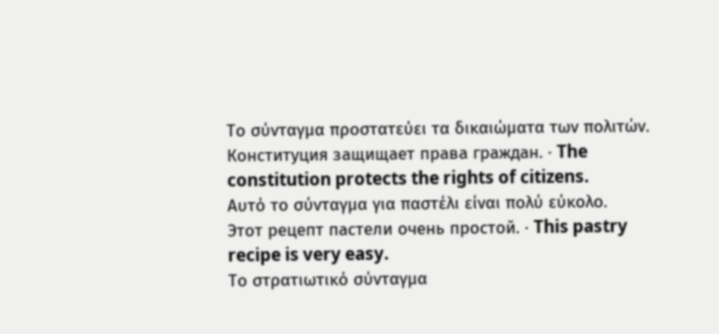Το σύνταγμα προστατεύει τα δικαιώματα των πολιτών.
Конституция защищает права граждан. · The constitution protects the rights of citizens.
Αυτό το σύνταγμα για παστέλι είναι πολύ εύκολο.
Этот рецепт пастели очень простой. · This pastry recipe is very easy.
Το στρατιωτικό σύνταγμα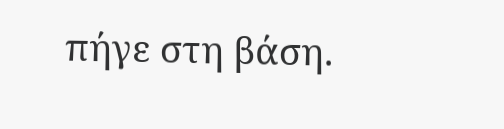πήγε στη βάση.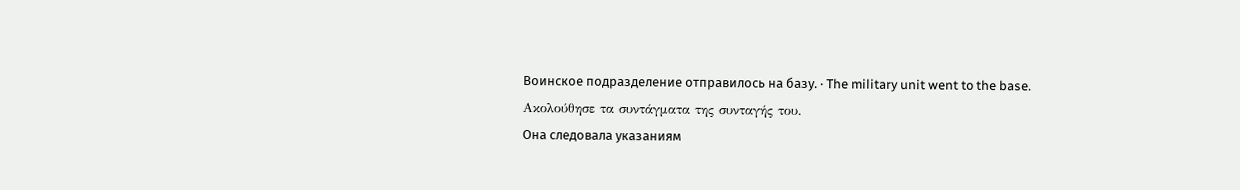Воинское подразделение отправилось на базу. · The military unit went to the base.
Ακολούθησε τα συντάγματα της συνταγής του.
Она следовала указаниям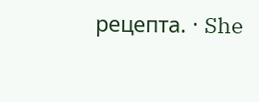рецепта. · She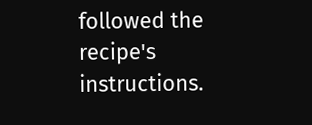followed the recipe's instructions.